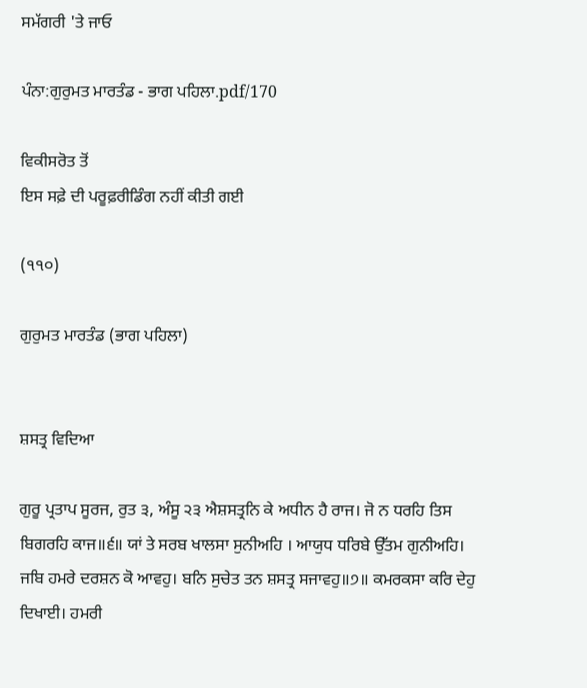ਸਮੱਗਰੀ 'ਤੇ ਜਾਓ

ਪੰਨਾ:ਗੁਰੁਮਤ ਮਾਰਤੰਡ - ਭਾਗ ਪਹਿਲਾ.pdf/170

ਵਿਕੀਸਰੋਤ ਤੋਂ
ਇਸ ਸਫ਼ੇ ਦੀ ਪਰੂਫ਼ਰੀਡਿੰਗ ਨਹੀਂ ਕੀਤੀ ਗਈ

(੧੧੦)

ਗੁਰੁਮਤ ਮਾਰਤੰਡ (ਭਾਗ ਪਹਿਲਾ)


ਸ਼ਸਤ੍ਰ ਵਿਦਿਆ

ਗੁਰੂ ਪ੍ਰਤਾਪ ਸੂਰਜ, ਰੁਤ ੩, ਅੰਸੂ ੨੩ ਐਸ਼ਸਤ੍ਰਨਿ ਕੇ ਅਧੀਨ ਹੈ ਰਾਜ। ਜੋ ਨ ਧਰਹਿ ਤਿਸ ਬਿਗਰਹਿ ਕਾਜ॥੬॥ ਯਾਂ ਤੇ ਸਰਬ ਖਾਲਸਾ ਸੁਨੀਅਹਿ । ਆਯੁਧ ਧਰਿਬੇ ਉੱਤਮ ਗੁਨੀਅਹਿ। ਜਬਿ ਹਮਰੇ ਦਰਸ਼ਨ ਕੋ ਆਵਹੁ। ਬਨਿ ਸੁਚੇਤ ਤਨ ਸ਼ਸਤ੍ਰ ਸਜਾਵਹੁ॥੭॥ ਕਮਰਕਸਾ ਕਰਿ ਦੇਹੁ ਦਿਖਾਈ। ਹਮਰੀ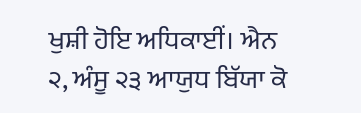ਖੁਸ਼ੀ ਹੋਇ ਅਧਿਕਾਈਂ। ਐਨ ੨, ਅੰਸੂ ੨੩ ਆਯੁਧ ਬਿੱਯਾ ਕੋ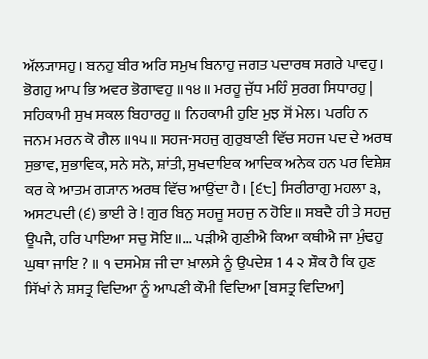ਅੱਲ੍ਯਾਸਹੁ। ਬਨਹੁ ਬੀਰ ਅਰਿ ਸਮੁਖ ਬਿਨਾਹੁ ਜਗਤ ਪਦਾਰਥ ਸਗਰੇ ਪਾਵਹੁ। ਭੋਗਹੁ ਆਪ ਭਿ ਅਵਰ ਭੋਗਾਵਹੁ ॥੧੪॥ ਮਰਹੂ ਜੁੱਧ ਮਹਿੰ ਸੁਰਗ ਸਿਧਾਰਹੁ | ਸਹਿਕਾਮੀ ਸੁਖ ਸਕਲ ਬਿਹਾਰਹੁ ॥ ਨਿਹਕਾਮੀ ਹੁਇ ਮੁਝ ਸੋਂ ਮੇਲ। ਪਰਹਿ ਨ ਜਨਮ ਮਰਨ ਕੋ ਗੈਲ ॥੧੫॥ ਸਹਜ-ਸਹਜੁ ਗੁਰੁਬਾਣੀ ਵਿੱਚ ਸਹਜ ਪਦ ਦੇ ਅਰਥ ਸੁਭਾਵ, ਸੁਭਾਵਿਕ, ਸਨੇ ਸਨੋ, ਸ਼ਾਂਤੀ, ਸੁਖਦਾਇਕ ਆਦਿਕ ਅਨੇਕ ਹਨ ਪਰ ਵਿਸ਼ੇਸ਼ ਕਰ ਕੇ ਆਤਮ ਗ੍ਯਾਨ ਅਰਥ ਵਿੱਚ ਆਉਂਦਾ ਹੈ। [੬੮] ਸਿਰੀਰਾਗੁ ਮਹਲਾ ੩, ਅਸਟਪਦੀ (੬) ਭਾਈ ਰੇ ! ਗੁਰ ਬਿਨੁ ਸਹਜੂ ਸਹਜੁ ਨ ਹੋਇ॥ ਸਬਦੈ ਹੀ ਤੇ ਸਹਜੁ ਊਪਜੈ, ਹਰਿ ਪਾਇਆ ਸਚੁ ਸੋਇ॥... ਪੜੀਐ ਗੁਣੀਐ ਕਿਆ ਕਥੀਐ ਜਾ ਮੁੰਢਹੁ ਘੁਥਾ ਜਾਇ ? ॥ ੧ ਦਸਮੇਸ਼ ਜੀ ਦਾ ਖ਼ਾਲਸੇ ਨੂੰ ਉਪਦੇਸ਼ 1 4 ੨ ਸ਼ੌਕ ਹੈ ਕਿ ਹੁਣ ਸਿੱਖਾਂ ਨੇ ਸ਼ਸਤ੍ਰ ਵਿਦਿਆ ਨੂੰ ਆਪਣੀ ਕੌਮੀ ਵਿਦਿਆ [ਬਸਤ੍ਰ ਵਿਦਿਆ]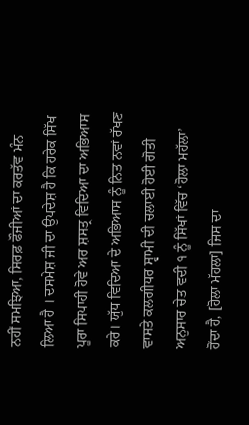ਨਹੀਂ ਸਮਝਿਆ, ਸਿਰਫ਼ ਫੌਜੀਆਂ ਦਾ ਕਰਤੱਵ ਮੰਨ ਲਿਆ ਹੈ । ਦਸਮੇਸ਼ ਜੀ ਦਾ ਉਪਦੇਸ਼ ਹੈ ਕਿ ਹਰੇਕ ਸਿੱਖ ਪੂਰਾ ਸਿਪਾਹੀ ਹੋਵੇ ਅਰ ਸ਼ਸਤ੍ਰ ਵਿਦਿਆ ਦਾ ਅਭਿਆਸ ਕਰੇ। ਯੁੱਧ ਵਿਦਿਆ ਦੇ ਅਭਿਆਸ ਨੂੰ ਨਿਤ ਨਵਾਂ ਰੱਖਣ ਵਾਸਤੇ ਕਲਗੀਧਰ ਸ੍ਵਾਮੀ ਦੀ ਚਲਾਈ ਹੋਈ ਗੋਤੀ ਅਨੁਸਾਰ ਚੇਤ ਵਦੀ ੧ ਨੂੰ ਸਿੱਖਾਂ ਵਿੱਚ ‘ਹੋਲਾ ਮਹੱਲਾ’ ਹੋਂਦਾ ਹੈ, [ਹੋਲਾ ਮੱਹਲਾ] ਜਿਸ ਦਾ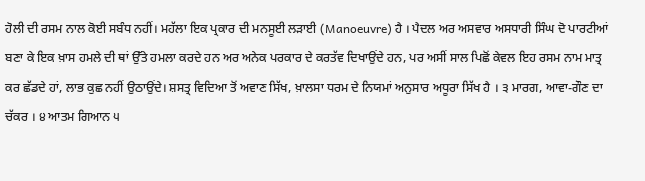ਹੋਲੀ ਦੀ ਰਸਮ ਨਾਲ ਕੋਈ ਸਬੰਧ ਨਹੀਂ। ਮਹੱਲਾ ਇਕ ਪ੍ਰਕਾਰ ਦੀ ਮਨਸੂਈ ਲੜਾਈ (Manoeuvre) ਹੈ । ਪੈਦਲ ਅਰ ਅਸਵਾਰ ਅਸਧਾਰੀ ਸਿੰਘ ਦੋ ਪਾਰਟੀਆਂ ਬਣਾ ਕੇ ਇਕ ਖ਼ਾਸ ਹਮਲੇ ਦੀ ਥਾਂ ਉੱਤੇ ਹਮਲਾ ਕਰਦੇ ਹਨ ਅਰ ਅਨੇਕ ਪਰਕਾਰ ਦੇ ਕਰਤੱਵ ਦਿਖਾਉਂਦੇ ਹਨ, ਪਰ ਅਸੀਂ ਸਾਲ ਪਿਛੋਂ ਕੇਵਲ ਇਹ ਰਸਮ ਨਾਮ ਮਾਤ੍ਰ ਕਰ ਛੱਡਦੇ ਹਾਂ, ਲਾਭ ਕੁਛ ਨਹੀਂ ਉਠਾਉਂਦੇ। ਸ਼ਸਤ੍ਰ ਵਿਦਿਆ ਤੋਂ ਅਵਾਣ ਸਿੱਖ, ਖ਼ਾਲਸਾ ਧਰਮ ਦੇ ਨਿਯਮਾਂ ਅਨੁਸਾਰ ਅਧੂਰਾ ਸਿੱਖ ਹੈ । ੩ ਮਾਰਗ, ਆਵਾ-ਗੌਣ ਦਾ ਚੱਕਰ । ੪ ਆਤਮ ਗਿਆਨ ੫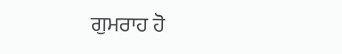ਗੁਮਰਾਹ ਹੋ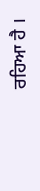ਰਹਿਆ ਹੈ ।